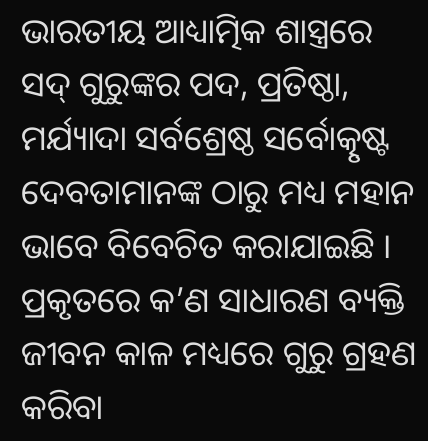ଭାରତୀୟ ଆଧ୍ୟାତ୍ମିକ ଶାସ୍ତ୍ରରେ ସଦ୍ ଗୁରୁଙ୍କର ପଦ, ପ୍ରତିଷ୍ଠା, ମର୍ଯ୍ୟାଦା ସର୍ବଶ୍ରେଷ୍ଠ ସର୍ବୋତ୍କୃଷ୍ଟ ଦେବତାମାନଙ୍କ ଠାରୁ ମଧ୍ୟ ମହାନ ଭାବେ ବିବେଚିତ କରାଯାଇଛି । ପ୍ରକୃତରେ କ’ଣ ସାଧାରଣ ବ୍ୟକ୍ତି ଜୀବନ କାଳ ମଧ୍ୟରେ ଗୁରୁ ଗ୍ରହଣ କରିବା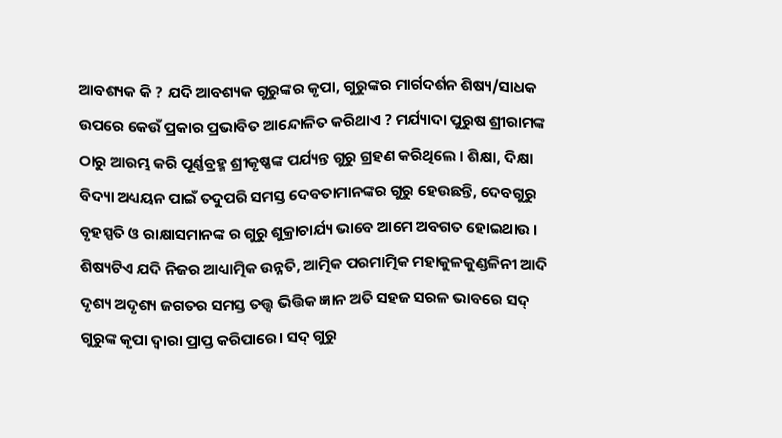ଆବଶ୍ୟକ କି ? ଯଦି ଆବଶ୍ୟକ ଗୁରୁଙ୍କର କୃପା, ଗୁରୁଙ୍କର ମାର୍ଗଦର୍ଶନ ଶିଷ୍ୟ/ସାଧକ ଉପରେ କେଉଁ ପ୍ରକାର ପ୍ରଭାବିତ ଆନ୍ଦୋଳିତ କରିଥାଏ ? ମର୍ଯ୍ୟାଦା ପୁରୁଷ ଶ୍ରୀରାମଙ୍କ ଠାରୁ ଆରମ୍ଭ କରି ପୂର୍ଣ୍ଣବ୍ରହ୍ମ ଶ୍ରୀକୃଷ୍ଣଙ୍କ ପର୍ଯ୍ୟନ୍ତ ଗୁରୁ ଗ୍ରହଣ କରିଥିଲେ । ଶିକ୍ଷା, ଦିକ୍ଷା ବିଦ୍ୟା ଅଧ୍ୟୟନ ପାଇଁ ତଦୁପରି ସମସ୍ତ ଦେବତାମାନଙ୍କର ଗୁରୁ ହେଉଛନ୍ତି, ଦେବଗୁରୁ ବୃହସ୍ପତି ଓ ରାକ୍ଷାସମାନଙ୍କ ର ଗୁରୁ ଶୁକ୍ରାଚାର୍ଯ୍ୟ ଭାବେ ଆମେ ଅବଗତ ହୋଇଥାଉ । ଶିଷ୍ୟଟିଏ ଯଦି ନିଜର ଆଧ୍ୟାତ୍ମିକ ଉନ୍ନତି, ଆତ୍ମିକ ପରମାତ୍ମିକ ମହାକୁଳକୁଣ୍ଡଳିନୀ ଆଦି ଦୃଶ୍ୟ ଅଦୃଶ୍ୟ ଜଗତର ସମସ୍ତ ତତ୍ତ୍ଵ ଭିତ୍ତିକ ଜ୍ଞାନ ଅତି ସହଜ ସରଳ ଭାବରେ ସଦ୍ ଗୁରୁଙ୍କ କୃପା ଦ୍ବାରା ପ୍ରାପ୍ତ କରିପାରେ। ସଦ୍ ଗୁରୁ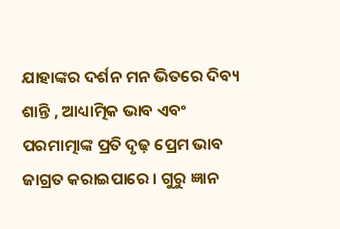ଯାହାଙ୍କର ଦର୍ଶନ ମନ ଭିତରେ ଦିବ୍ୟ ଶାନ୍ତି , ଆଧ୍ୟାତ୍ମିକ ଭାବ ଏବଂ ପରମାତ୍ମାଙ୍କ ପ୍ରତି ଦୃଢ଼ ପ୍ରେମ ଭାବ ଜାଗ୍ରତ କରାଇପାରେ । ଗୁରୁ ଜ୍ଞାନ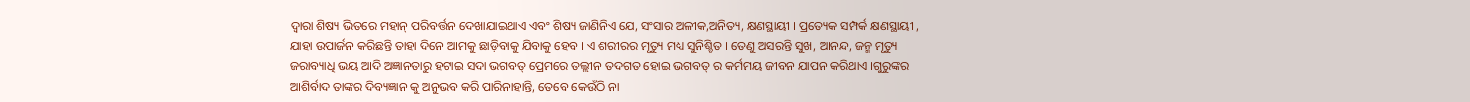ଦ୍ବାରା ଶିଷ୍ୟ ଭିତରେ ମହାନ୍ ପରିବର୍ତ୍ତନ ଦେଖାଯାଇଥାଏ ଏବଂ ଶିଷ୍ୟ ଜାଣିନିଏ ଯେ, ସଂସାର ଅଳୀକ,ଅନିତ୍ୟ, କ୍ଷଣସ୍ଥାୟୀ । ପ୍ରତ୍ୟେକ ସମ୍ପର୍କ କ୍ଷଣସ୍ଥାୟୀ , ଯାହା ଉପାର୍ଜନ କରିଛନ୍ତି ତାହା ଦିନେ ଆମକୁ ଛାଡ଼ିବାକୁ ଯିବାକୁ ହେବ । ଏ ଶରୀରର ମୃତ୍ୟୁ ମଧ୍ୟ ସୁନିଶ୍ଚିତ । ତେଣୁ ଅସରନ୍ତି ସୁଖ, ଆନନ୍ଦ, ଜନ୍ମ ମୃତ୍ୟୁ ଜରାବ୍ୟାଧି ଭୟ ଆଦି ଅଜ୍ଞାନତାରୁ ହଟାଇ ସଦା ଭଗବତ୍ ପ୍ରେମରେ ତଲ୍ଲୀନ ତଦଗତ ହୋଇ ଭଗବତ୍ ର କର୍ମମୟ ଜୀବନ ଯାପନ କରିଥାଏ ।ଗୁରୁଙ୍କର ଆଶିର୍ବାଦ ତାଙ୍କର ଦିବ୍ୟଜ୍ଞାନ କୁ ଅନୁଭବ କରି ପାରିନାହାନ୍ତି, ତେବେ କେଉଁଠି ନା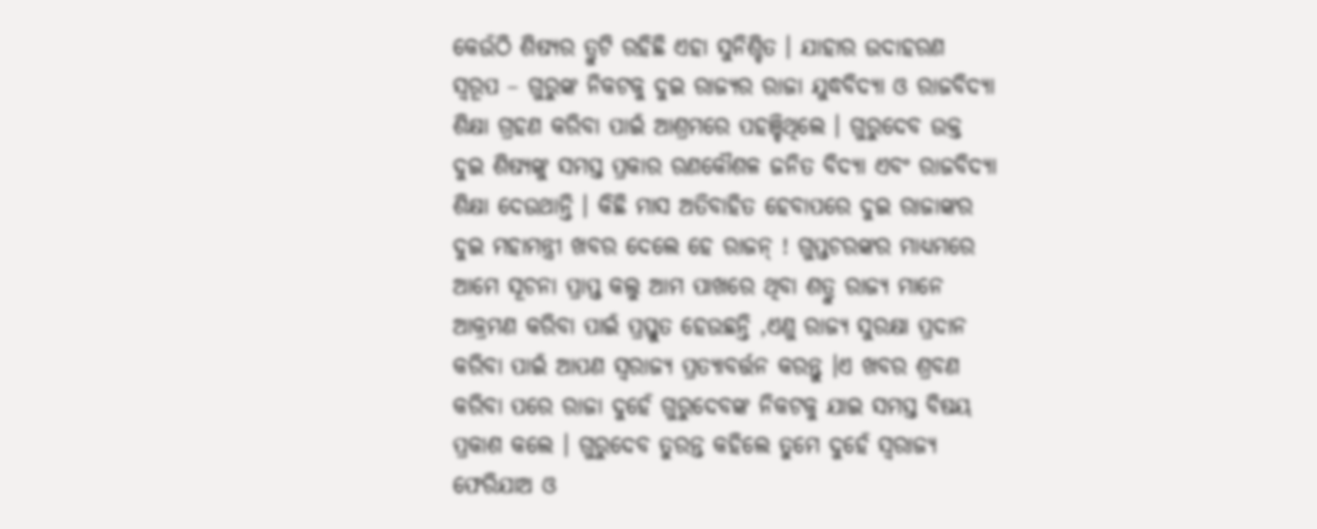କେଉଁଠି ଶିଷ୍ୟର ତ୍ରୁଟି ରହିଛି ଏହା ସୁନିଶ୍ଚିତ । ଯାହାର ଉଦାହରଣ ସ୍ୱରୂପ – ଗୁରୁଙ୍କ ନିକଟକୁ ଦୁଇ ରାଜ୍ୟର ରାଜା ଯୁଦ୍ଧବିଦ୍ୟା ଓ ରାଜବିଦ୍ୟା ଶିକ୍ଷା ଗ୍ରହଣ କରିବା ପାଇଁ ଆଶ୍ରମରେ ପହଞ୍ଚିଥିଲେ । ଗୁରୁଦେବ ଉକ୍ତ ଦୁଇ ଶିଷ୍ୟଙ୍କୁ ସମସ୍ତ ପ୍ରକାର ରଣକୌଶଳ ଜନିତ ବିଦ୍ୟା ଏବଂ ରାଜବିଦ୍ୟା ଶିକ୍ଷା ଦେଉଥାନ୍ତି । କିଛି ମାସ ଅତିବାହିତ ହେବାପରେ ଦୁଇ ରାଜାଙ୍କର ଦୁଇ ମହାମନ୍ତ୍ରୀ ଖବର ଦେଲେ ହେ ରାଜନ୍ ! ଗୁପ୍ତଚରଙ୍କର ମାଧ୍ୟମରେ ଆମେ ସୂଚନା ପ୍ରାପ୍ତ କଲୁ ଆମ ପାଖରେ ଥିବା ଶତ୍ରୁ ରାଜ୍ୟ ମାନେ ଆକ୍ରମଣ କରିବା ପାଇଁ ପ୍ରସ୍ତୁତ ହେଉଛନ୍ତି ,ଏଣୁ ରାଜ୍ୟ ସୁରକ୍ଷା ପ୍ରଦାନ କରିବା ପାଇଁ ଆପଣ ସ୍ଵରାଜ୍ୟ ପ୍ରତ୍ୟାବର୍ତ୍ତନ କରନ୍ତୁ ।ଏ ଖବର ଶ୍ରବଣ କରିବା ପରେ ରାଜା ଦୁହେଁ ଗୁରୁଦେବଙ୍କ ନିକଟକୁ ଯାଇ ସମସ୍ତ ବିଷୟ ପ୍ରକାଶ କଲେ । ଗୁରୁଦେବ ତୁରନ୍ତ କହିଲେ ତୁମେ ଦୁହେଁ ସ୍ଵରାଜ୍ୟ ଫେରିଯାଅ ଓ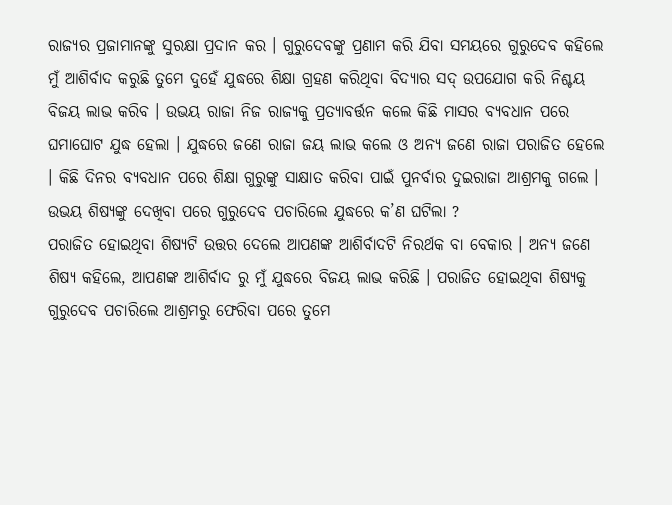ରାଜ୍ୟର ପ୍ରଜାମାନଙ୍କୁ ସୁରକ୍ଷା ପ୍ରଦାନ କର । ଗୁରୁଦେବଙ୍କୁ ପ୍ରଣାମ କରି ଯିବା ସମୟରେ ଗୁରୁଦେବ କହିଲେ ମୁଁ ଆଶିର୍ବାଦ କରୁଛି ତୁମେ ଦୁହେଁ ଯୁଦ୍ଧରେ ଶିକ୍ଷା ଗ୍ରହଣ କରିଥିବା ବିଦ୍ୟାର ସଦ୍ ଉପଯୋଗ କରି ନିଶ୍ଚୟ ବିଜୟ ଲାଭ କରିବ । ଉଭୟ ରାଜା ନିଜ ରାଜ୍ୟକୁ ପ୍ରତ୍ୟାବର୍ତ୍ତନ କଲେ କିଛି ମାସର ବ୍ୟବଧାନ ପରେ ଘମାଘୋଟ ଯୁଦ୍ଧ ହେଲା । ଯୁଦ୍ଧରେ ଜଣେ ରାଜା ଜୟ ଲାଭ କଲେ ଓ ଅନ୍ୟ ଜଣେ ରାଜା ପରାଜିତ ହେଲେ । କିଛି ଦିନର ବ୍ୟବଧାନ ପରେ ଶିକ୍ଷା ଗୁରୁଙ୍କୁ ସାକ୍ଷାତ କରିବା ପାଇଁ ପୁନର୍ବାର ଦୁଇରାଜା ଆଶ୍ରମକୁ ଗଲେ । ଉଭୟ ଶିଷ୍ୟଙ୍କୁ ଦେଖିବା ପରେ ଗୁରୁଦେବ ପଚାରିଲେ ଯୁଦ୍ଧରେ କ’ଣ ଘଟିଲା ?
ପରାଜିତ ହୋଇଥିବା ଶିଷ୍ୟଟି ଉତ୍ତର ଦେଲେ ଆପଣଙ୍କ ଆଶିର୍ବାଦଟି ନିରର୍ଥକ ବା ବେକାର । ଅନ୍ୟ ଜଣେ ଶିଷ୍ୟ କହିଲେ, ଆପଣଙ୍କ ଆଶିର୍ବାଦ ରୁ ମୁଁ ଯୁଦ୍ଧରେ ବିଜୟ ଲାଭ କରିଛି । ପରାଜିତ ହୋଇଥିବା ଶିଷ୍ୟକୁ ଗୁରୁଦେବ ପଚାରିଲେ ଆଶ୍ରମରୁ ଫେରିବା ପରେ ତୁମେ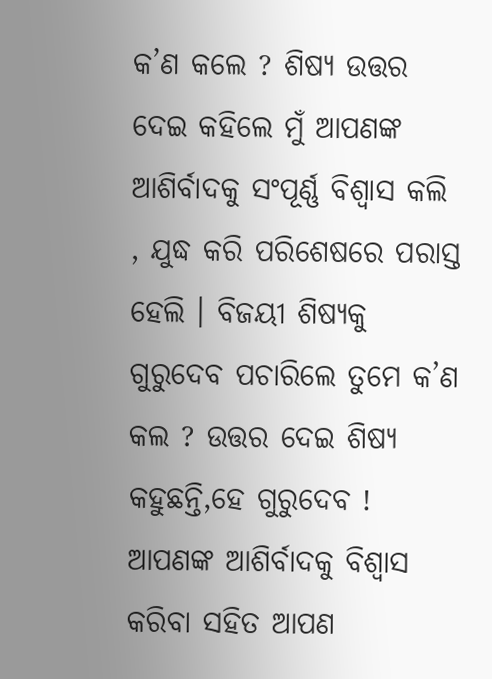କ’ଣ କଲେ ? ଶିଷ୍ୟ ଉତ୍ତର ଦେଇ କହିଲେ ମୁଁ ଆପଣଙ୍କ ଆଶିର୍ବାଦକୁ ସଂପୂର୍ଣ୍ଣ ବିଶ୍ଵାସ କଲି , ଯୁଦ୍ଧ କରି ପରିଶେଷରେ ପରାସ୍ତ ହେଲି । ବିଜୟୀ ଶିଷ୍ୟକୁ ଗୁରୁଦେବ ପଚାରିଲେ ତୁମେ କ’ଣ କଲ ? ଉତ୍ତର ଦେଇ ଶିଷ୍ୟ କହୁଛନ୍ତି,ହେ ଗୁରୁଦେବ ! ଆପଣଙ୍କ ଆଶିର୍ବାଦକୁ ବିଶ୍ଵାସ କରିବା ସହିତ ଆପଣ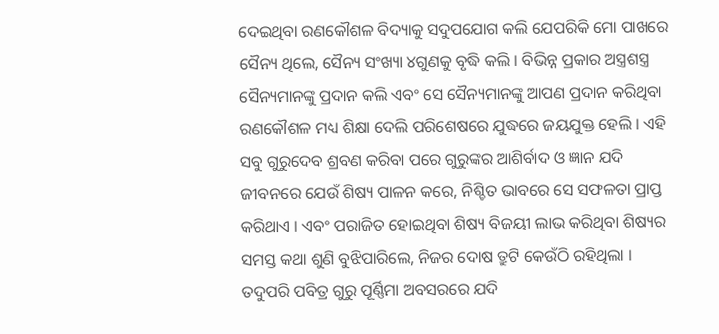ଦେଇଥିବା ରଣକୌଶଳ ବିଦ୍ୟାକୁ ସଦୁପଯୋଗ କଲି ଯେପରିକି ମୋ ପାଖରେ ସୈନ୍ୟ ଥିଲେ, ସୈନ୍ୟ ସଂଖ୍ୟା ୪ଗୁଣକୁ ବୃଦ୍ଧି କଲି । ବିଭିନ୍ନ ପ୍ରକାର ଅସ୍ତ୍ରଶସ୍ତ୍ର ସୈନ୍ୟମାନଙ୍କୁ ପ୍ରଦାନ କଲି ଏବଂ ସେ ସୈନ୍ୟମାନଙ୍କୁ ଆପଣ ପ୍ରଦାନ କରିଥିବା ରଣକୌଶଳ ମଧ୍ୟ ଶିକ୍ଷା ଦେଲି ପରିଶେଷରେ ଯୁଦ୍ଧରେ ଜୟଯୁକ୍ତ ହେଲି । ଏହି ସବୁ ଗୁରୁଦେବ ଶ୍ରବଣ କରିବା ପରେ ଗୁରୁଙ୍କର ଆଶିର୍ବାଦ ଓ ଜ୍ଞାନ ଯଦି ଜୀବନରେ ଯେଉଁ ଶିଷ୍ୟ ପାଳନ କରେ, ନିଶ୍ଚିତ ଭାବରେ ସେ ସଫଳତା ପ୍ରାପ୍ତ କରିଥାଏ । ଏବଂ ପରାଜିତ ହୋଇଥିବା ଶିଷ୍ୟ ବିଜୟୀ ଲାଭ କରିଥିବା ଶିଷ୍ୟର ସମସ୍ତ କଥା ଶୁଣି ବୁଝିପାରିଲେ, ନିଜର ଦୋଷ ତ୍ରୁଟି କେଉଁଠି ରହିଥିଲା । ତଦୁପରି ପବିତ୍ର ଗୁରୁ ପୂର୍ଣ୍ଣିମା ଅବସରରେ ଯଦି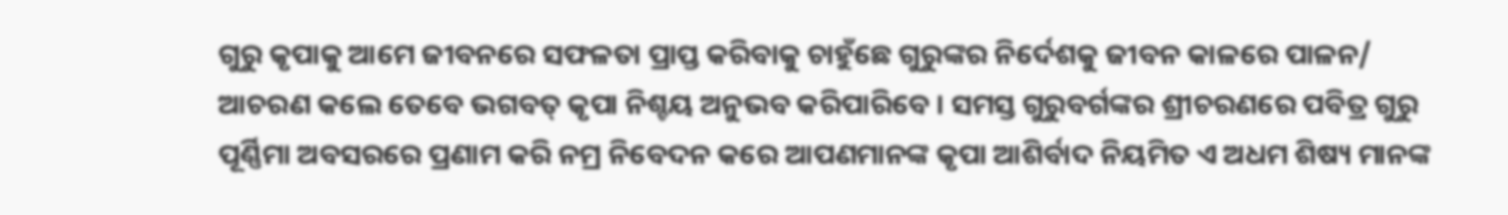ଗୁରୁ କୃପାକୁ ଆମେ ଜୀବନରେ ସଫଳତା ପ୍ରାପ୍ତ କରିବାକୁ ଚାହୁଁଛେ ଗୁରୁଙ୍କର ନିର୍ଦେଶକୁ ଜୀବନ କାଳରେ ପାଳନ/ ଆଚରଣ କଲେ ତେବେ ଭଗବତ୍ କୃପା ନିଶ୍ଚୟ ଅନୁଭବ କରିପାରିବେ । ସମସ୍ତ ଗୁରୁବର୍ଗଙ୍କର ଶ୍ରୀଚରଣରେ ପବିତ୍ର ଗୁରୁ ପୂର୍ଣ୍ଣିମା ଅବସରରେ ପ୍ରଣାମ କରି ନମ୍ର ନିବେଦନ କରେ ଆପଣମାନଙ୍କ କୃପା ଆଶିର୍ବାଦ ନିୟମିତ ଏ ଅଧମ ଶିଷ୍ୟ ମାନଙ୍କ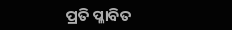ପ୍ରତି ପ୍ଳାବିତ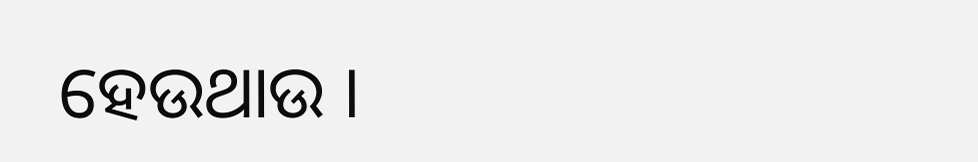ହେଉଥାଉ ।